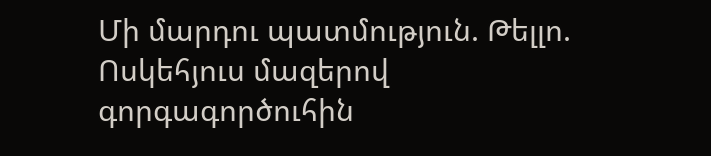Մի մարդու պատմություն. Թելլո. Ոսկեհյուս մազերով գորգագործուհին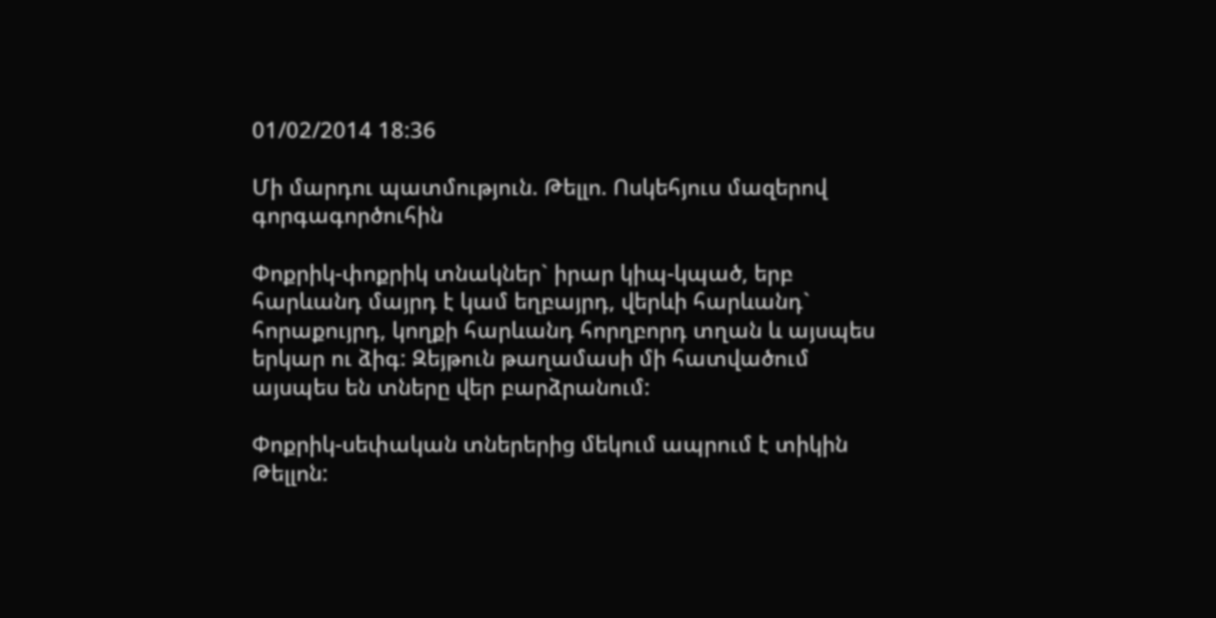01/02/2014 18:36

Մի մարդու պատմություն. Թելլո. Ոսկեհյուս մազերով գորգագործուհին

Փոքրիկ-փոքրիկ տնակներ` իրար կիպ-կպած, երբ հարևանդ մայրդ է կամ եղբայրդ, վերևի հարևանդ` հորաքույրդ, կողքի հարևանդ հորղբորդ տղան և այսպես երկար ու ձիգ: Զեյթուն թաղամասի մի հատվածում այսպես են տները վեր բարձրանում:

Փոքրիկ-սեփական տներերից մեկում ապրում է տիկին Թելլոն: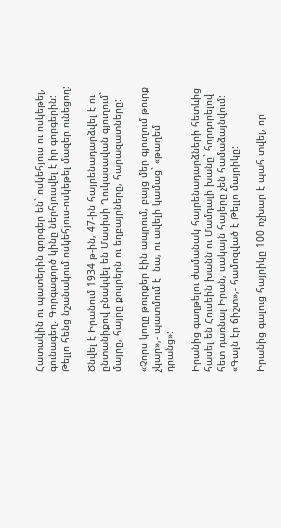Հատակին ու պատերին գորգեր են` ոսկեհյուս ու ոսկեթել, գունագեղ. Գորգագործ կինը ներհյուսվել է իր գորգերին: Թելլո հենց նշանակում ոսկեհյուս-ոսկեթել մազեր ունեցող:

Ծնվել է Իրանում 1934 թ-ին, 47-ին հայրենադարձվել է ու ընտանիքով բնակվել են Մասիսի Ղուկասավան գյուղում` մայրը, հայրը քույրերն ու եղբայրները, հարազատները:

«Չորս կողը թուրքեր էին ապրում, բայց մեր գյուղում թուրք չկար»,- պատմում է  նա, ու ավելի կամաց` «թաղեմ դրանց»:

Իրանից գաղթելու ժամանակ հայրենադարձների հետևից հասել են Հուսեին խանն ու Մամդալի խանը` հորդորելով հետ դառնալ Իրան, սակայն հայերը չեն համաձայնվում: «Գալն էր ճիշտ»,- համոզված է Թելլո մայրիկը:

Իրանից գալուց հայրիկը 100 ոչխար է պահ տվել, որ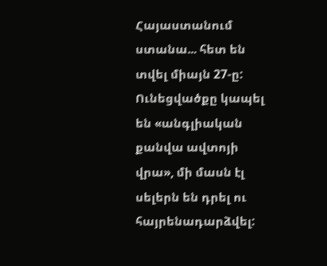Հայաստանում ստանա... հետ են տվել միայն 27-ը: Ունեցվածքը կապել են «անգլիական քանվա ավտոյի վրա», մի մասն էլ սելերն են դրել ու հայրենադարձվել: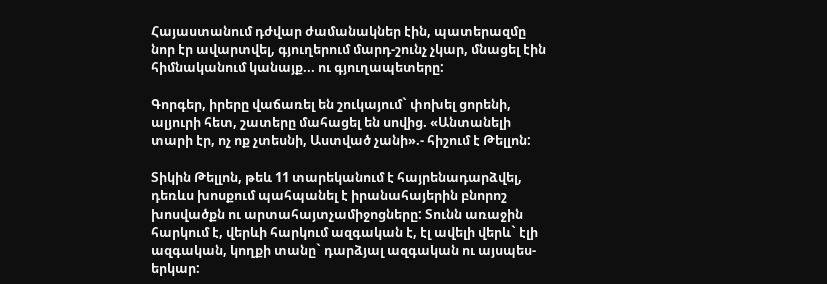Հայաստանում դժվար ժամանակներ էին, պատերազմը նոր էր ավարտվել, գյուղերում մարդ-շունչ չկար, մնացել էին հիմնականում կանայք... ու գյուղապետերը:

Գորգեր, իրերը վաճառել են շուկայում` փոխել ցորենի, ալյուրի հետ, շատերը մահացել են սովից. «Անտանելի տարի էր, ոչ ոք չտեսնի, Աստված չանի».- հիշում է Թելլոն:

Տիկին Թելլոն, թեև 11 տարեկանում է հայրենադարձվել, դեռևս խոսքում պահպանել է իրանահայերին բնորոշ խոսվածքն ու արտահայտչամիջոցները: Տունն առաջին հարկում է, վերևի հարկում ազգական է, էլ ավելի վերև` էլի ազգական, կողքի տանը` դարձյալ ազգական ու այսպես-երկար: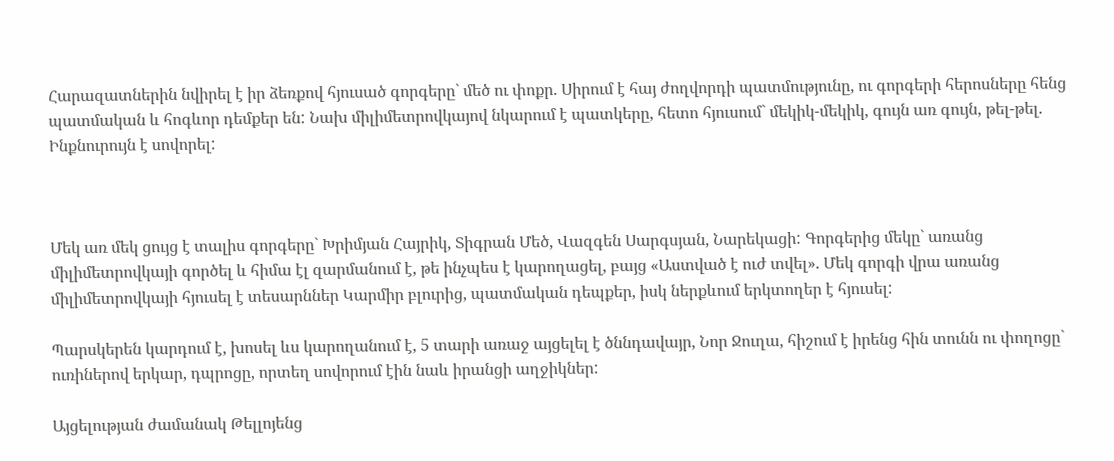Հարազատներին նվիրել է իր ձեռքով հյուսած գորգերը` մեծ ու փոքր. Սիրում է հայ ժողվորդի պատմությունը, ու գորգերի հերոսները հենց պատմական և հոգևոր դեմքեր են: Նախ միլիմետրովկայով նկարում է պատկերը, հետո հյուսում` մեկիկ-մեկիկ, գույն առ գույն, թել-թել. Ինքնուրույն է սովորել:



Մեկ առ մեկ ցույց է տալիս գորգերը` Խրիմյան Հայրիկ, Տիգրան Մեծ, Վազգեն Սարգսյան, Նարեկացի: Գորգերից մեկը` առանց միլիմետրովկայի գործել և հիմա էլ զարմանում է, թե ինչպես է կարողացել, բայց «Աստված է ուժ տվել». Մեկ գորգի վրա առանց միլիմետրովկայի հյուսել է տեսարններ Կարմիր բլուրից, պատմական դեպքեր, իսկ ներքևում երկտողեր է հյուսել:

Պարսկերեն կարդում է, խոսել ևս կարողանում է, 5 տարի առաջ այցելել է ծննդավայր, Նոր Ջուղա, հիշում է իրենց հին տունն ու փողոցը` ուռիներով երկար, դպրոցը, որտեղ սովորում էին նաև իրանցի աղջիկներ:

Այցելության ժամանակ Թելլոյենց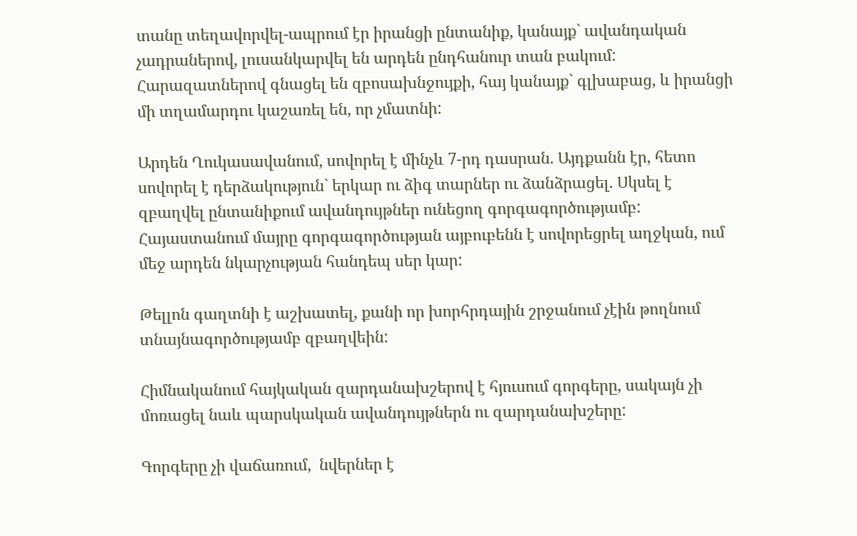տանը տեղավորվել-ապրում էր իրանցի ընտանիք, կանայք` ավանդական չադրաներով, լուսանկարվել են արդեն ընդհանուր տան բակում: Հարազատներով գնացել են զբոսախնջույքի, հայ կանայք` գլխաբաց, և իրանցի մի տղամարդու կաշառել են, որ չմատնի:

Արդեն Ղուկասավանում, սովորել է մինչև 7-րդ դասրան. Այդքանն էր, հետո սովորել է դերձակություն` երկար ու ձիգ տարներ ու ձանձրացել. Սկսել է զբաղվել ընտանիքում ավանդույթներ ունեցող գորգագործությամբ: Հայաստանում մայրը գորգագործության այբուբենն է սովորեցրել աղջկան, ում մեջ արդեն նկարչության հանդեպ սեր կար:

Թելլոն գաղտնի է աշխատել, քանի որ խորհրդային շրջանում չէին թողնում տնայնագործությամբ զբաղվեին:

Հիմնականում հայկական զարդանախշերով է հյուսում գորգերը, սակայն չի մոռացել նաև պարսկական ավանդույթներն ու զարդանախշերը:

Գորգերը չի վաճառում,  նվերներ է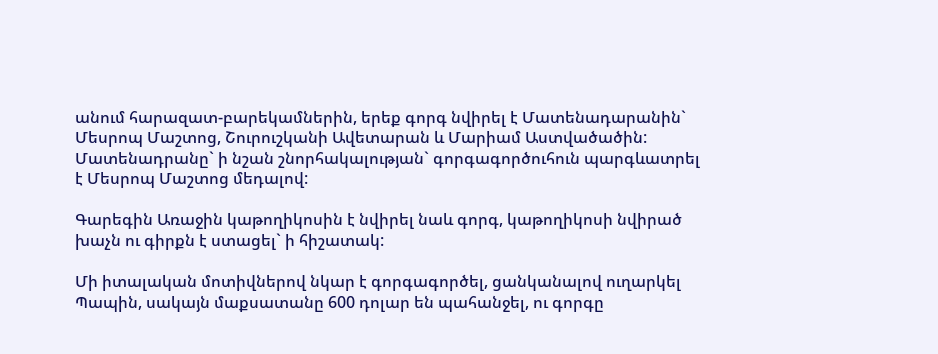անում հարազատ-բարեկամներին, երեք գորգ նվիրել է Մատենադարանին` Մեսրոպ Մաշտոց, Շուրուշկանի Ավետարան և Մարիամ Աստվածածին: Մատենադրանը` ի նշան շնորհակալության` գորգագործուհուն պարգևատրել է Մեսրոպ Մաշտոց մեդալով:

Գարեգին Առաջին կաթողիկոսին է նվիրել նաև գորգ, կաթողիկոսի նվիրած խաչն ու գիրքն է ստացել` ի հիշատակ:

Մի իտալական մոտիվներով նկար է գորգագործել, ցանկանալով ուղարկել Պապին, սակայն մաքսատանը 600 դոլար են պահանջել, ու գորգը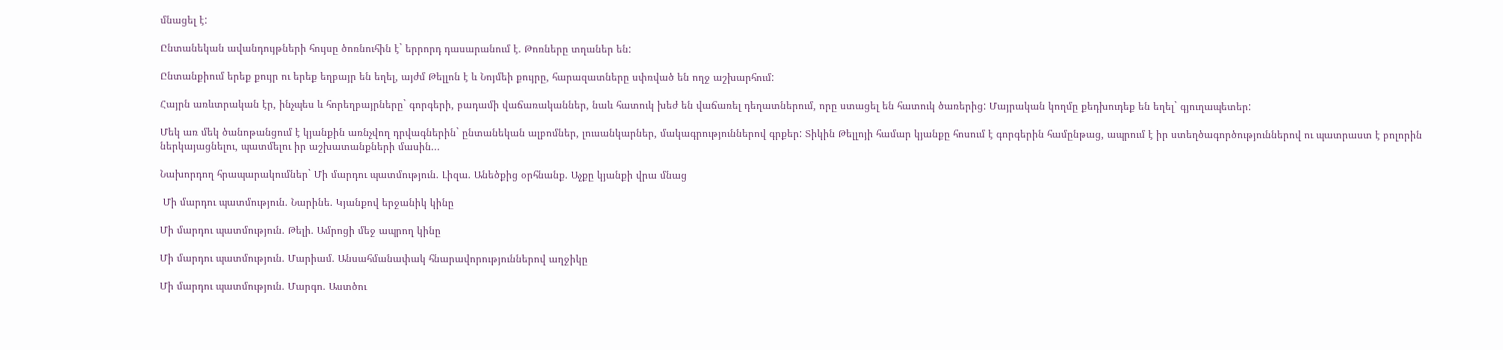մնացել է:

Ընտանեկան ավանդույթների հույսը ծոռնուհին է` երրորդ դասարանում է. Թոռները տղաներ են:

Ընտանքիում երեք քույր ու երեք եղբայր են եղել, այժմ Թելլոն է և Նոյմեի քույրը, հարազատները սփռված են ողջ աշխարհում:

Հայրն առևտրական էր, ինչպես և հորեղբայրները` գորգերի, բադամի վաճառականներ, նաև հատուկ խեժ են վաճառել դեղատներում, որը ստացել են հատուկ ծառերից: Մայրական կողմը քեդխուդեք են եղել` գյուղապետեր:

Մեկ առ մեկ ծանոթանցում է կյանքին առնչվող դրվագներին` ընտանեկան ալբոմներ, լուսանկարներ, մակագրություններով գրքեր: Տիկին Թելլոյի համար կյանքը հոսում է գորգերին համընթաց, ապրում է իր ստեղծագործություններով ու պատրաստ է բոլորին ներկայացնելու, պատմելու իր աշխատանքների մասին...

Նախորդող հրապարակումներ` Մի մարդու պատմություն. Լիզա. Անեծքից օրհնանք. Աչքը կյանքի վրա մնաց

 Մի մարդու պատմություն. Նարինե. Կյանքով երջանիկ կինը

Մի մարդու պատմություն. Թելի. Ամրոցի մեջ ապրող կինը

Մի մարդու պատմություն. Մարիամ. Անսահմանափակ հնարավորություններով աղջիկը

Մի մարդու պատմություն. Մարգո. Աստծու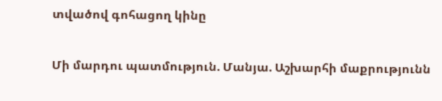տվածով գոհացող կինը

Մի մարդու պատմություն. Մանյա. Աշխարհի մաքրությունն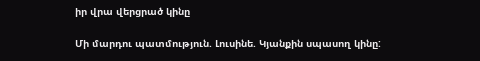իր վրա վերցրած կինը

Մի մարդու պատմություն. Լուսինե. Կյանքին սպասող կինը: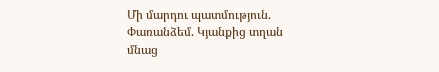Մի մարդու պատմություն. Փառանձեմ. Կյանքից տղան մնաց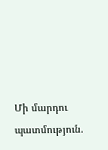Մի մարդու պատմություն.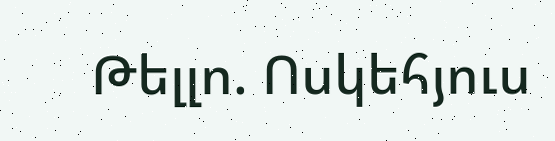Թելլո. Ոսկեհյուս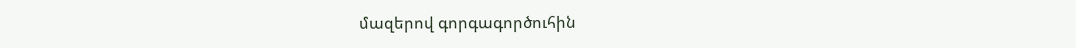մազերով գորգագործուհին